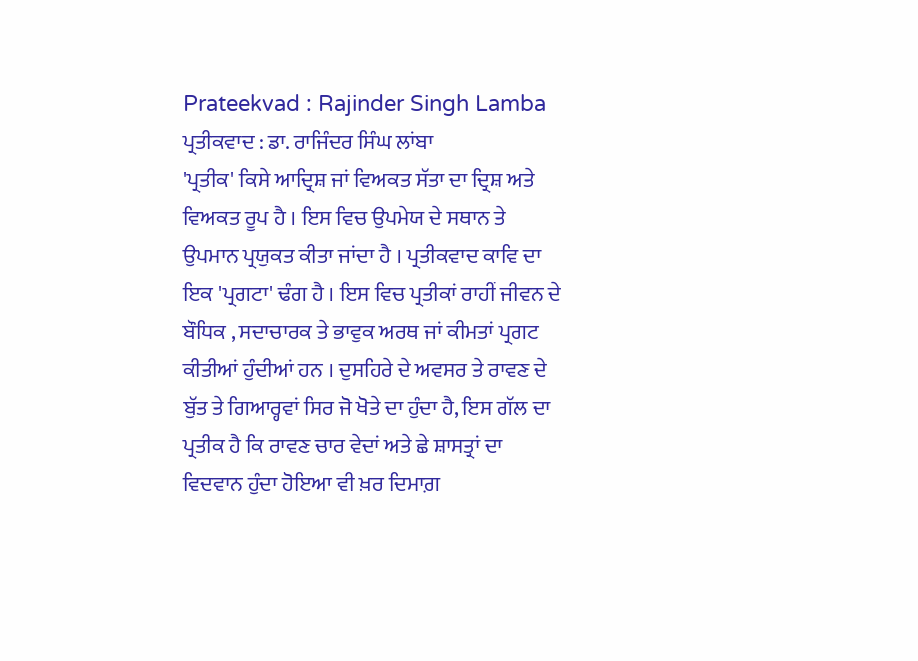Prateekvad : Rajinder Singh Lamba
ਪ੍ਰਤੀਕਵਾਦ : ਡਾ. ਰਾਜਿੰਦਰ ਸਿੰਘ ਲਾਂਬਾ
'ਪ੍ਰਤੀਕ' ਕਿਸੇ ਆਦ੍ਰਿਸ਼ ਜਾਂ ਵਿਅਕਤ ਸੱਤਾ ਦਾ ਦ੍ਰਿਸ਼ ਅਤੇ ਵਿਅਕਤ ਰੂਪ ਹੈ । ਇਸ ਵਿਚ ਉਪਮੇਯ ਦੇ ਸਥਾਨ ਤੇ ਉਪਮਾਨ ਪ੍ਰਯੁਕਤ ਕੀਤਾ ਜਾਂਦਾ ਹੈ । ਪ੍ਰਤੀਕਵਾਦ ਕਾਵਿ ਦਾ ਇਕ 'ਪ੍ਰਗਟਾ' ਢੰਗ ਹੈ । ਇਸ ਵਿਚ ਪ੍ਰਤੀਕਾਂ ਰਾਹੀਂ ਜੀਵਨ ਦੇ ਬੌਧਿਕ , ਸਦਾਚਾਰਕ ਤੇ ਭਾਵੁਕ ਅਰਥ ਜਾਂ ਕੀਮਤਾਂ ਪ੍ਰਗਟ ਕੀਤੀਆਂ ਹੁੰਦੀਆਂ ਹਨ । ਦੁਸਹਿਰੇ ਦੇ ਅਵਸਰ ਤੇ ਰਾਵਣ ਦੇ ਬੁੱਤ ਤੇ ਗਿਆਰ੍ਹਵਾਂ ਸਿਰ ਜੋ ਖੋਤੇ ਦਾ ਹੁੰਦਾ ਹੈ, ਇਸ ਗੱਲ ਦਾ ਪ੍ਰਤੀਕ ਹੈ ਕਿ ਰਾਵਣ ਚਾਰ ਵੇਦਾਂ ਅਤੇ ਛੇ ਸ਼ਾਸਤ੍ਰਾਂ ਦਾ ਵਿਦਵਾਨ ਹੁੰਦਾ ਹੋਇਆ ਵੀ ਖ਼ਰ ਦਿਮਾਗ਼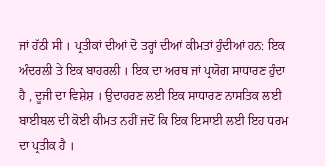ਜਾਂ ਹੱਠੀ ਸੀ । ਪ੍ਰਤੀਕਾਂ ਦੀਆਂ ਦੋ ਤਰ੍ਹਾਂ ਦੀਆਂ ਕੀਮਤਾਂ ਹੁੰਦੀਆਂ ਹਨ: ਇਕ ਅੰਦਰਲੀ ਤੇ ਇਕ ਬਾਹਰਲੀ । ਇਕ ਦਾ ਅਰਥ ਜਾਂ ਪ੍ਰਯੋਗ ਸਾਧਾਰਣ ਹੁੰਦਾ ਹੈ , ਦੂਜੀ ਦਾ ਵਿਸ਼ੇਸ਼ । ਉਦਾਹਰਣ ਲਈ ਇਕ ਸਾਧਾਰਣ ਨਾਸਤਿਕ ਲਈ ਬਾਈਬਲ ਦੀ ਕੋਈ ਕੀਮਤ ਨਹੀਂ ਜਦੋਂ ਕਿ ਇਕ ਇਸਾਈ ਲਈ ਇਹ ਧਰਮ ਦਾ ਪ੍ਰਤੀਕ ਹੈ ।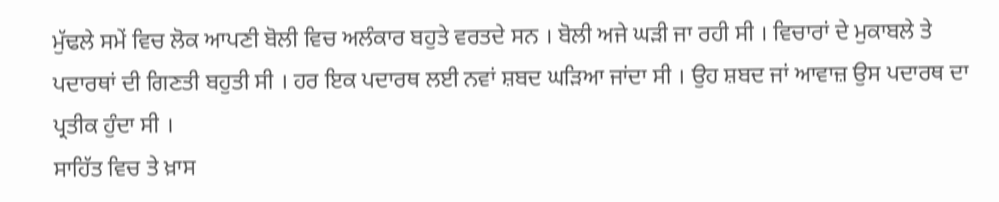ਮੁੱਢਲੇ ਸਮੇਂ ਵਿਚ ਲੋਕ ਆਪਣੀ ਬੋਲੀ ਵਿਚ ਅਲੰਕਾਰ ਬਹੁਤੇ ਵਰਤਦੇ ਸਨ । ਬੋਲੀ ਅਜੇ ਘੜੀ ਜਾ ਰਹੀ ਸੀ । ਵਿਚਾਰਾਂ ਦੇ ਮੁਕਾਬਲੇ ਤੇ ਪਦਾਰਥਾਂ ਦੀ ਗਿਣਤੀ ਬਹੁਤੀ ਸੀ । ਹਰ ਇਕ ਪਦਾਰਥ ਲਈ ਨਵਾਂ ਸ਼ਬਦ ਘੜਿਆ ਜਾਂਦਾ ਸੀ । ਉਹ ਸ਼ਬਦ ਜਾਂ ਆਵਾਜ਼ ਉਸ ਪਦਾਰਥ ਦਾ ਪ੍ਰਤੀਕ ਹੁੰਦਾ ਸੀ ।
ਸਾਹਿੱਤ ਵਿਚ ਤੇ ਖ਼ਾਸ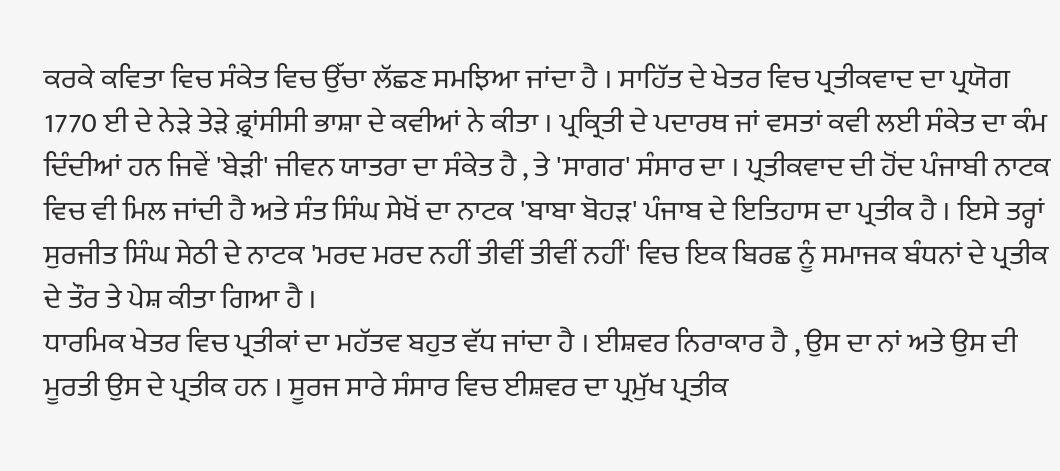ਕਰਕੇ ਕਵਿਤਾ ਵਿਚ ਸੰਕੇਤ ਵਿਚ ਉੱਚਾ ਲੱਛਣ ਸਮਝਿਆ ਜਾਂਦਾ ਹੈ । ਸਾਹਿੱਤ ਦੇ ਖੇਤਰ ਵਿਚ ਪ੍ਰਤੀਕਵਾਦ ਦਾ ਪ੍ਰਯੋਗ 1770 ਈ ਦੇ ਨੇੜੇ ਤੇੜੇ ਫ਼੍ਰਾਂਸੀਸੀ ਭਾਸ਼ਾ ਦੇ ਕਵੀਆਂ ਨੇ ਕੀਤਾ । ਪ੍ਰਕ੍ਰਿਤੀ ਦੇ ਪਦਾਰਥ ਜਾਂ ਵਸਤਾਂ ਕਵੀ ਲਈ ਸੰਕੇਤ ਦਾ ਕੰਮ ਦਿੰਦੀਆਂ ਹਨ ਜਿਵੇਂ 'ਬੇੜੀ' ਜੀਵਨ ਯਾਤਰਾ ਦਾ ਸੰਕੇਤ ਹੈ , ਤੇ 'ਸਾਗਰ' ਸੰਸਾਰ ਦਾ । ਪ੍ਰਤੀਕਵਾਦ ਦੀ ਹੋਂਦ ਪੰਜਾਬੀ ਨਾਟਕ ਵਿਚ ਵੀ ਮਿਲ ਜਾਂਦੀ ਹੈ ਅਤੇ ਸੰਤ ਸਿੰਘ ਸੇਖੋਂ ਦਾ ਨਾਟਕ 'ਬਾਬਾ ਬੋਹੜ' ਪੰਜਾਬ ਦੇ ਇਤਿਹਾਸ ਦਾ ਪ੍ਰਤੀਕ ਹੈ । ਇਸੇ ਤਰ੍ਹਾਂ ਸੁਰਜੀਤ ਸਿੰਘ ਸੇਠੀ ਦੇ ਨਾਟਕ 'ਮਰਦ ਮਰਦ ਨਹੀਂ ਤੀਵੀਂ ਤੀਵੀਂ ਨਹੀਂ' ਵਿਚ ਇਕ ਬਿਰਛ ਨੂੰ ਸਮਾਜਕ ਬੰਧਨਾਂ ਦੇ ਪ੍ਰਤੀਕ ਦੇ ਤੌਰ ਤੇ ਪੇਸ਼ ਕੀਤਾ ਗਿਆ ਹੈ ।
ਧਾਰਮਿਕ ਖੇਤਰ ਵਿਚ ਪ੍ਰਤੀਕਾਂ ਦਾ ਮਹੱਤਵ ਬਹੁਤ ਵੱਧ ਜਾਂਦਾ ਹੈ । ਈਸ਼ਵਰ ਨਿਰਾਕਾਰ ਹੈ , ਉਸ ਦਾ ਨਾਂ ਅਤੇ ਉਸ ਦੀ ਮੂਰਤੀ ਉਸ ਦੇ ਪ੍ਰਤੀਕ ਹਨ । ਸੂਰਜ ਸਾਰੇ ਸੰਸਾਰ ਵਿਚ ਈਸ਼ਵਰ ਦਾ ਪ੍ਰਮੁੱਖ ਪ੍ਰਤੀਕ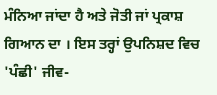ਮੰਨਿਆ ਜਾਂਦਾ ਹੈ ਅਤੇ ਜੋਤੀ ਜਾਂ ਪ੍ਰਕਾਸ਼ ਗਿਆਨ ਦਾ । ਇਸ ਤਰ੍ਹਾਂ ਉਪਨਿਸ਼ਦ ਵਿਚ 'ਪੰਛੀ' ਜੀਵ-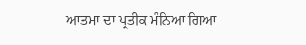ਆਤਮਾ ਦਾ ਪ੍ਰਤੀਕ ਮੰਨਿਆ ਗਿਆ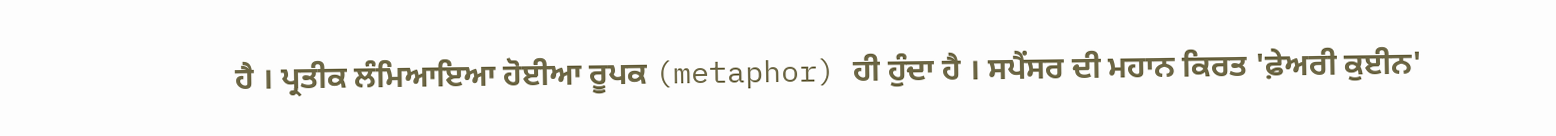ਹੈ । ਪ੍ਰਤੀਕ ਲੰਮਿਆਇਆ ਹੋਈਆ ਰੂਪਕ (metaphor) ਹੀ ਹੁੰਦਾ ਹੈ । ਸਪੈਂਸਰ ਦੀ ਮਹਾਨ ਕਿਰਤ 'ਫ਼ੇਅਰੀ ਕੁਈਨ'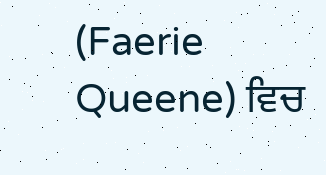(Faerie Queene) ਵਿਚ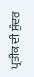ਪ੍ਰਤੀਕ ਦੀ ਸੁੰਦਰ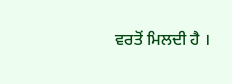ਵਰਤੋਂ ਮਿਲਦੀ ਹੈ ।